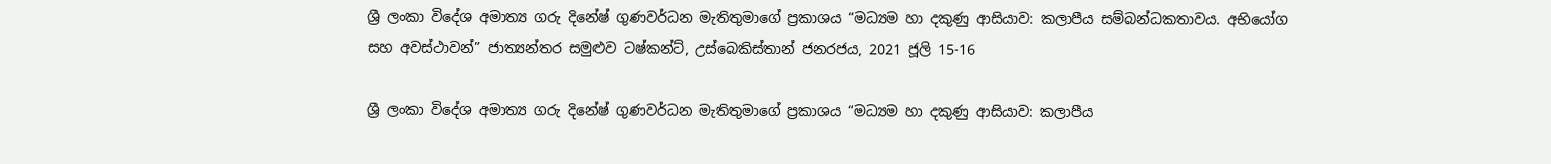ශ්‍රී ලංකා විදේශ අමාත්‍ය ගරු දිනේෂ් ගුණවර්ධන මැතිතුමාගේ ප්‍රකාශය “මධ්‍යම හා දකුණු ආසියාව: කලාපීය සම්බන්ධකතාවය. අභියෝග සහ අවස්ථාවන්” ජාත්‍යන්තර සමුළුව ටෂ්කන්ට්, උස්බෙකිස්තාන් ජනරජය, 2021 ජූලි 15-16

ශ්‍රී ලංකා විදේශ අමාත්‍ය ගරු දිනේෂ් ගුණවර්ධන මැතිතුමාගේ ප්‍රකාශය “මධ්‍යම හා දකුණු ආසියාව: කලාපීය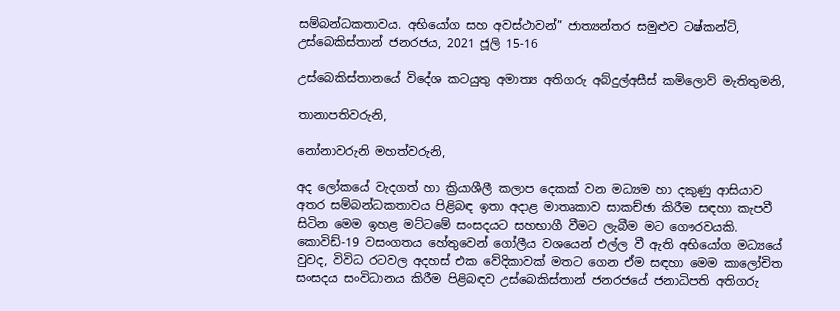සම්බන්ධකතාවය. අභියෝග සහ අවස්ථාවන්” ජාත්‍යන්තර සමුළුව ටෂ්කන්ට්, උස්බෙකිස්තාන් ජනරජය, 2021 ජූලි 15-16

උස්බෙකිස්තානයේ විදේශ කටයුතු අමාත්‍ය අතිගරු අබ්දුල්අසීස් කමිලොව් මැතිතුමනි,

තානාපතිවරුනි,

නෝනාවරුනි මහත්වරුනි,

අද ලෝකයේ වැදගත් හා ක්‍රියාශීලී කලාප දෙකක් වන මධ්‍යම හා දකුණු ආසියාව අතර සම්බන්ධකතාවය පිළිබඳ ඉතා අදාළ මාතෘකාව සාකච්ඡා කිරීම සඳහා කැපවී සිටින මෙම ඉහළ මට්ටමේ සංසදයට සහභාගී වීමට ලැබීම මට ගෞරවයකි. කොවිඩ්-19 වසංගතය හේතුවෙන් ගෝලීය වශයෙන් එල්ල වී ඇති අභියෝග මධ්‍යයේ වුවද, විවිධ රටවල අදහස් එක වේදිකාවක් මතට ගෙන ඒම සඳහා මෙම කාලෝචිත සංසදය සංවිධානය කිරීම පිළිබඳව උස්බෙකිස්තාන් ජනරජයේ ජනාධිපති අතිගරු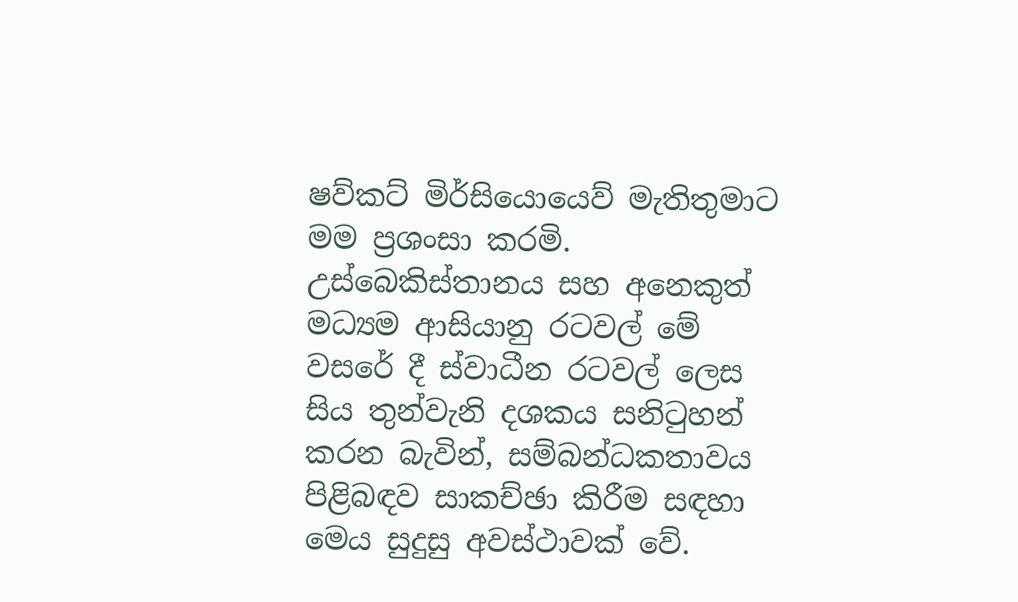ෂව්කට් මිර්සියොයෙව් මැතිතුමාට මම ප්‍රශංසා කරමි. උස්බෙකිස්තානය සහ අනෙකුත් මධ්‍යම ආසියානු රටවල් මේ වසරේ දී ස්වාධීන රටවල් ලෙස සිය තුන්වැනි දශකය සනිටුහන් කරන බැවින්, සම්බන්ධකතාවය පිළිබඳව සාකච්ඡා කිරීම සඳහා මෙය සුදුසු අවස්ථාවක් වේ.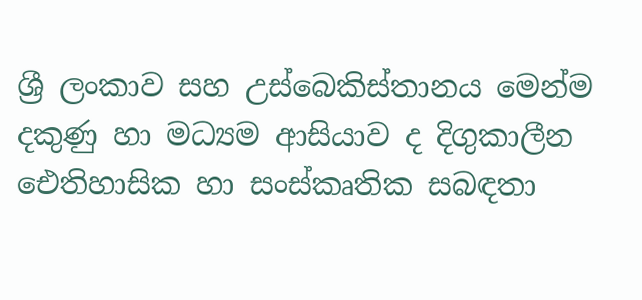ශ්‍රී ලංකාව සහ උස්බෙකිස්තානය මෙන්ම දකුණු හා මධ්‍යම ආසියාව ද දිගුකාලීන ඓතිහාසික හා සංස්කෘතික සබඳතා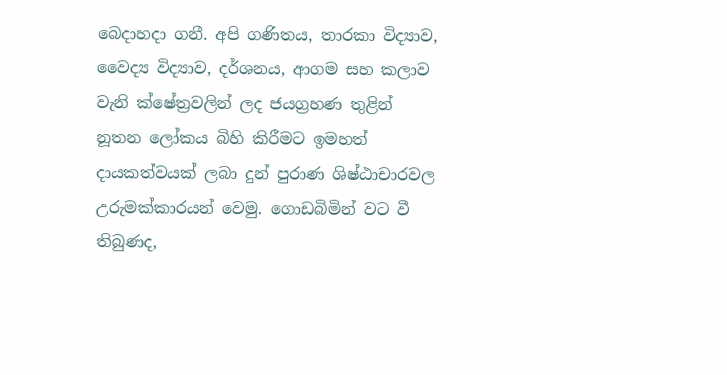බෙදාහදා ගනී. අපි ගණිතය, තාරකා විද්‍යාව, වෛද්‍ය විද්‍යාව, දර්ශනය, ආගම සහ කලාව වැනි ක්ෂේත්‍රවලින් ලද ජයග්‍රහණ තුළින් නූතන ලෝකය බිහි කිරීමට ඉමහත් දායකත්වයක් ලබා දුන් පුරාණ ශිෂ්ඨාචාරවල උරුමක්කාරයන් වෙමු. ගොඩබිමින් වට වී තිබුණද,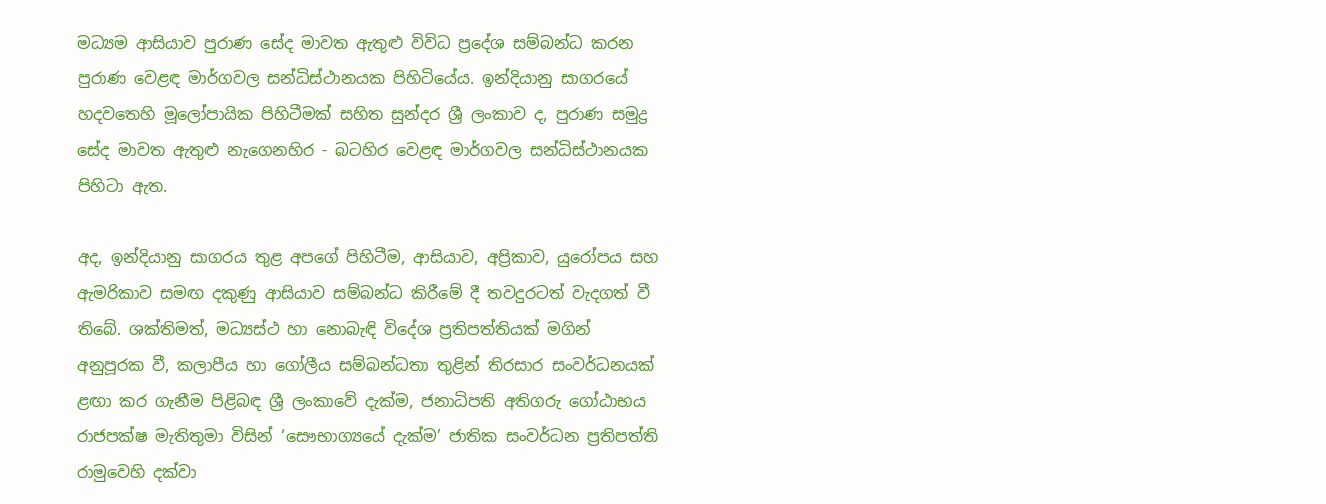මධ්‍යම ආසියාව පුරාණ සේද මාවත ඇතුළු විවිධ ප්‍රදේශ සම්බන්ධ කරන පුරාණ වෙළඳ මාර්ගවල සන්ධිස්ථානයක පිහිටියේය. ඉන්දියානු සාගරයේ හදවතෙහි මූලෝපායික පිහිටීමක් සහිත සුන්දර ශ්‍රී ලංකාව ද, පුරාණ සමුද්‍ර සේද මාවත ඇතුළු නැගෙනහිර - බටහිර වෙළඳ මාර්ගවල සන්ධිස්ථානයක පිහිටා ඇත.

අද, ඉන්දියානු සාගරය තුළ අපගේ පිහිටීම, ආසියාව, අප්‍රිකාව, යුරෝපය සහ ඇමරිකාව සමඟ දකුණු ආසියාව සම්බන්ධ කිරීමේ දී තවදුරටත් වැදගත් වී තිබේ. ශක්තිමත්, මධ්‍යස්ථ හා නොබැඳි විදේශ ප්‍රතිපත්තියක් මගින් අනුපූරක වී, කලාපීය හා ගෝලීය සම්බන්ධතා තුළින් තිරසාර සංවර්ධනයක් ළඟා කර ගැනීම පිළිබඳ ශ්‍රී ලංකාවේ දැක්ම, ජනාධිපති අතිගරු ගෝඨාභය රාජපක්ෂ මැතිතුමා විසින් ‘සෞභාග්‍යයේ දැක්ම’ ජාතික සංවර්ධන ප්‍රතිපත්ති රාමුවෙහි දක්වා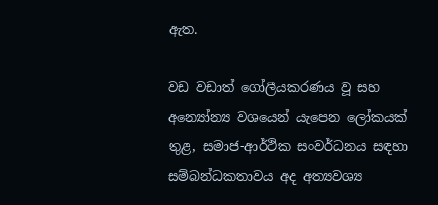ඇත.

වඩ වඩාත් ගෝලීයකරණය වූ සහ අන්‍යෝන්‍ය වශයෙන් යැපෙන ලෝකයක් තුළ, සමාජ-ආර්ථික සංවර්ධනය සඳහා සම්බන්ධකතාවය අද අත්‍යවශ්‍ය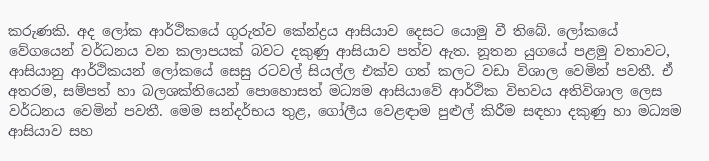කරුණකි. අද ලෝක ආර්ථිකයේ ගුරුත්ව කේන්ද්‍රය ආසියාව දෙසට යොමු වී තිබේ. ලෝකයේ වේගයෙන් වර්ධනය වන කලාපයක් බවට දකුණු ආසියාව පත්ව ඇත. නූතන යුගයේ පළමු වතාවට, ආසියානු ආර්ථිකයන් ලෝකයේ සෙසු රටවල් සියල්ල එක්ව ගත් කලට වඩා විශාල වෙමින් පවතී. ඒ අතරම, සම්පත් හා බලශක්තියෙන් පොහොසත් මධ්‍යම ආසියාවේ ආර්ථික විභවය අතිවිශාල ලෙස වර්ධනය වෙමින් පවතී. මෙම සන්දර්භය තුළ, ගෝලීය වෙළඳාම පුළුල් කිරීම සඳහා දකුණු හා මධ්‍යම ආසියාව සහ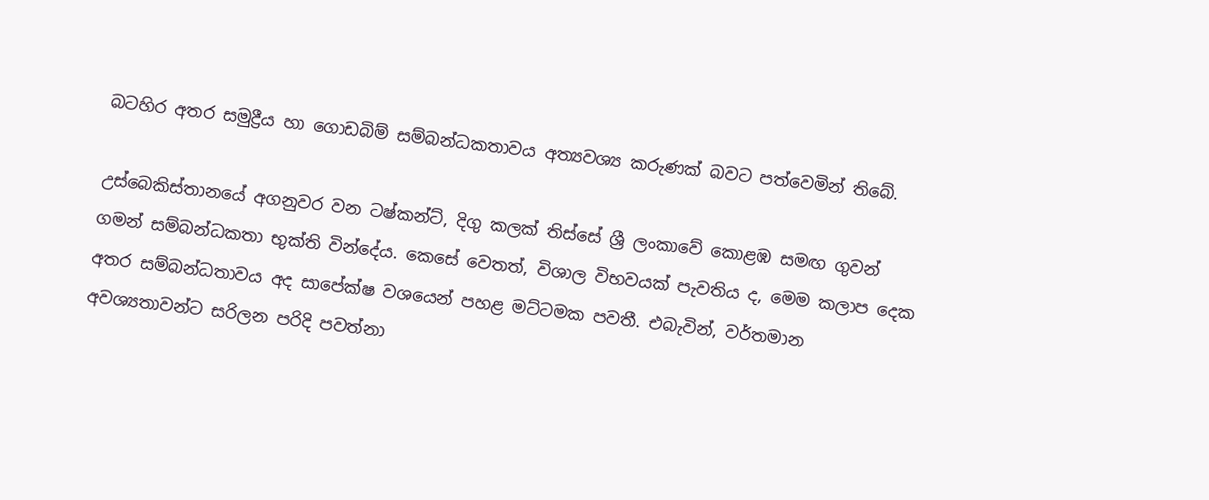බටහිර අතර සමුද්‍රීය හා ගොඩබිම් සම්බන්ධකතාවය අත්‍යවශ්‍ය කරුණක් බවට පත්වෙමින් තිබේ.

උස්බෙකිස්තානයේ අගනුවර වන ටෂ්කන්ට්, දිගු කලක් තිස්සේ ශ්‍රී ලංකාවේ කොළඹ සමඟ ගුවන් ගමන් සම්බන්ධකතා භුක්ති වින්දේය. කෙසේ වෙතත්, විශාල විභවයක් පැවතිය ද, මෙම කලාප දෙක අතර සම්බන්ධතාවය අද සාපේක්ෂ වශයෙන් පහළ මට්ටමක පවතී. එබැවින්, වර්තමාන අවශ්‍යතාවන්ට සරිලන පරිදි පවත්නා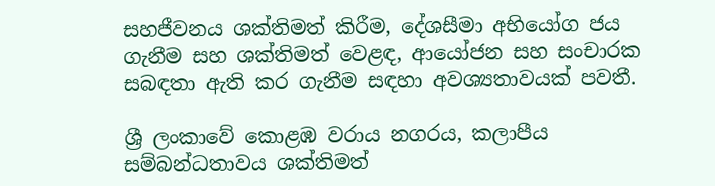සහජීවනය ශක්තිමත් කිරීම, දේශසීමා අභියෝග ජය ගැනීම සහ ශක්තිමත් වෙළඳ, ආයෝජන සහ සංචාරක සබඳතා ඇති කර ගැනීම සඳහා අවශ්‍යතාවයක් පවතී.

ශ්‍රී ලංකාවේ කොළඹ වරාය නගරය, කලාපීය සම්බන්ධතාවය ශක්තිමත්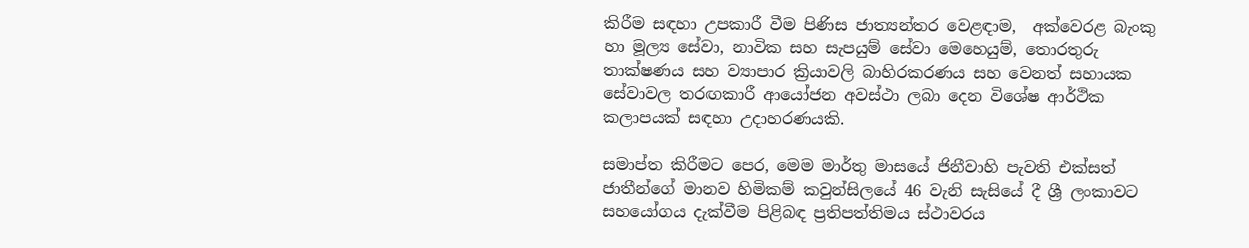කිරීම සඳහා උපකාරී වීම පිණිස ජාත්‍යන්තර වෙළඳාම,  අක්වෙරළ බැංකු හා මූල්‍ය සේවා, නාවික සහ සැපයුම් සේවා මෙහෙයුම්, තොරතුරු තාක්ෂණය සහ ව්‍යාපාර ක්‍රියාවලි බාහිරකරණය සහ වෙනත් සහායක සේවාවල තරඟකාරී ආයෝජන අවස්ථා ලබා දෙන විශේෂ ආර්ථික කලාපයක් සඳහා උදාහරණයකි.

සමාප්ත කිරීමට පෙර, මෙම මාර්තු මාසයේ ජිනීවාහි පැවති එක්සත් ජාතීන්ගේ මානව හිමිකම් කවුන්සිලයේ 46 වැනි සැසියේ දී ශ්‍රී ලංකාවට සහයෝගය දැක්වීම පිළිබඳ ප්‍රතිපත්තිමය ස්ථාවරය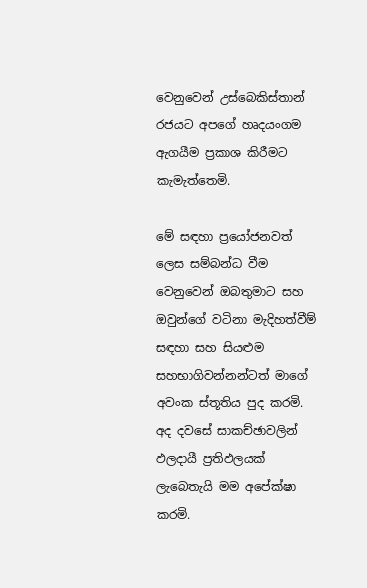වෙනුවෙන් උස්බෙකිස්තාන් රජයට අපගේ හෘදයංගම ඇගයීම ප්‍රකාශ කිරීමට කැමැත්තෙමි.

මේ සඳහා ප්‍රයෝජනවත්  ලෙස සම්බන්ධ වීම වෙනුවෙන් ඔබතුමාට සහ ඔවුන්ගේ වටිනා මැදිහත්වීම් සඳහා සහ සියළුම සහභාගිවන්නන්ටත් මාගේ අවංක ස්තූතිය පුද කරමි. අද දවසේ සාකච්ඡාවලින් ඵලදායී ප්‍රතිඵලයක් ලැබෙතැයි මම අපේක්ෂා කරමි.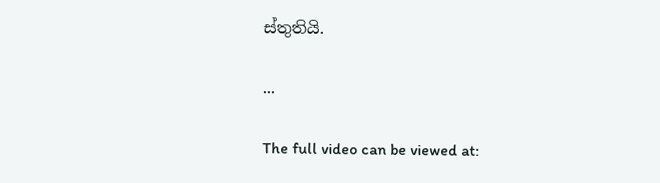ස්තුතියි.

...

The full video can be viewed at: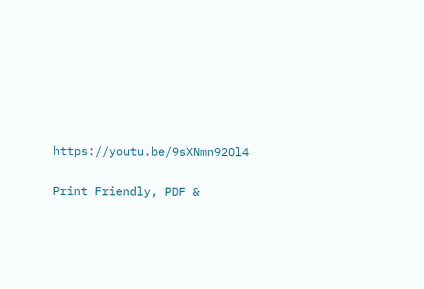https://youtu.be/9sXNmn92Ol4

Print Friendly, PDF &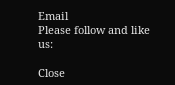Email
Please follow and like us:

Close